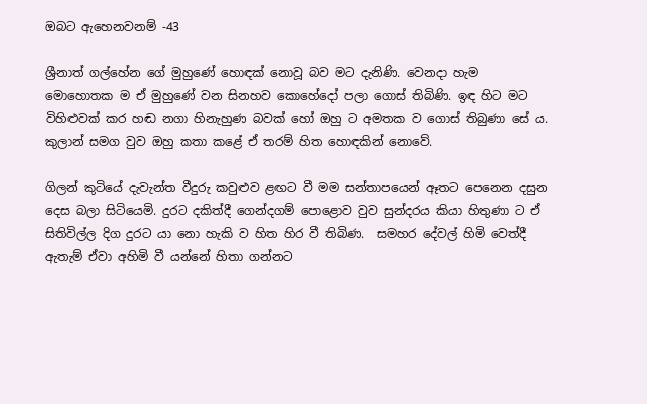ඔබට ඇහෙනවනම් -43

ශ්‍රීනාත් ගල්හේන ගේ මුහුණේ හොඳක් නොවූ බව මට දැනිණි. වෙනදා හැම මොහොතක ම ඒ මුහුණේ වන සිනහව කොහේදෝ පලා ගොස් තිබිණි. ඉඳ හිට මට විහිළුවක් කර හඬ නගා හිනැහුණ බවක් හෝ ඔහු ට අමතක ව ගොස් තිබුණා සේ ය. කුලාන් සමග වුව ඔහු කතා කළේ ඒ තරම් හිත හොඳකින් නොවේ.

ගිලන් කුටියේ දැවැන්ත වීදුරු කවුළුව ළඟට වී මම සන්තාපයෙන් ඈතට පෙනෙන දසුන දෙස බලා සිටියෙමි. දුරට දකිත්දී ගෙන්දගම් පොළොව වුව සුන්දරය කියා හිතුණා ට ඒ සිතිවිල්ල දිග දුරට යා නො හැකි ව හිත හිර වී තිබිණ.  සමහර දේවල් හිමි වෙත්දී ඇතැම් ඒවා අහිමි වී යන්නේ හිතා ගන්නට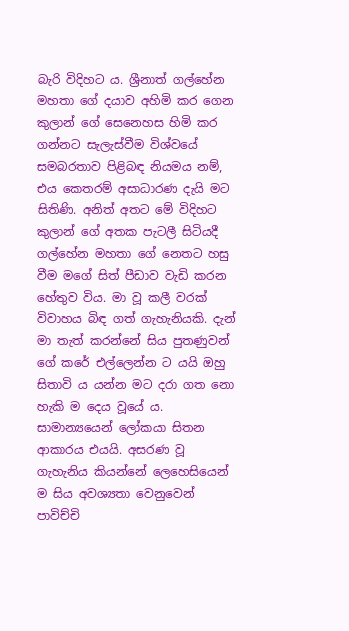බැරි විදිහට ය. ශ්‍රීනාත් ගල්හේන මහතා ගේ දයාව අහිමි කර ගෙන කුලාන් ගේ සෙනෙහස හිමි කර ගන්නට සැලැස්වීම විශ්වයේ සමබරතාව පිළිබඳ නියමය නම්, එය කෙතරම් අසාධාරණ දැයි මට සිතිණි. අනිත් අතට මේ විදිහට කුලාන් ගේ අතක පැටලී සිටියදී ගල්හේන මහතා ගේ නෙතට හසු වීම මගේ සිත් පීඩාව වැඩි කරන හේතුව විය. මා වූ කලී වරක් විවාහය බිඳ ගත් ගැහැනියකි. දැන් මා තැත් කරන්නේ සිය පුතණුවන් ගේ කරේ එල්ලෙන්න ට යයි ඔහු සිතාවි ය යන්න මට දරා ගත නො හැකි ම දෙය වූයේ ය. සාමාන්‍යයෙන් ලෝකයා සිතන ආකාරය එයයි. අසරණ වූ ගැහැනිය කියන්නේ ලෙහෙසියෙන් ම සිය අවශ්‍යතා වෙනුවෙන් පාවිච්චි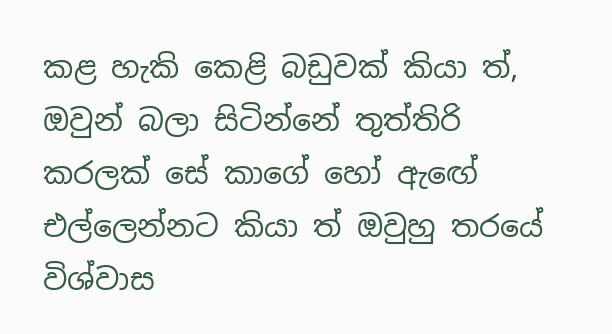කළ හැකි කෙළි බඩුවක් කියා ත්, ඔවුන් බලා සිටින්නේ තුත්තිරි කරලක් සේ කාගේ හෝ ඇඟේ එල්ලෙන්නට කියා ත් ඔවුහු තරයේ විශ්වාස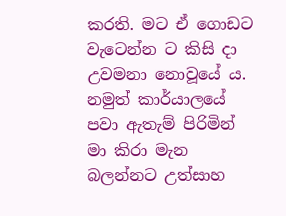කරති. මට ඒ ගොඩට වැටෙන්න ට කිසි දා උවමනා නොවූයේ ය. නමුත් කාර්යාලයේ පවා ඇතැම් පිරිමින් මා කිරා මැන බලන්නට උත්සාහ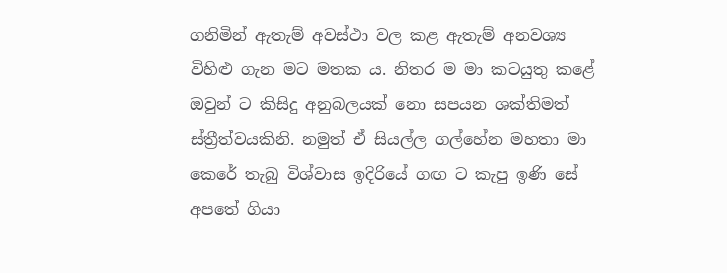ගනිමින් ඇතැම් අවස්ථා වල කළ ඇතැම් අනවශ්‍ය විහිළු ගැන මට මතක ය. නිතර ම මා කටයුතු කළේ ඔවුන් ට කිසිදු අනුබලයක් නො සපයන ශක්තිමත් ස්ත්‍රීත්වයකිනි. නමුත් ඒ සියල්ල ගල්හේන මහතා මා කෙරේ තැබු විශ්වාස ඉදිරියේ ගඟ ට කැපු ඉණි සේ අපතේ ගියා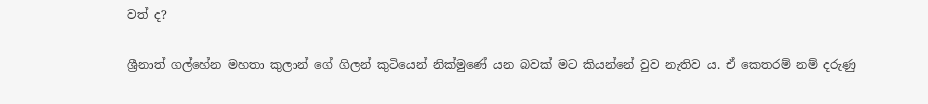වත් ද?

ශ්‍රීනාත් ගල්හේන මහතා කුලාන් ගේ ගිලන් කුටියෙන් නික්මුණේ යන බවක් මට කියන්නේ වුව නැතිව ය. ඒ කෙතරම් නම් දරුණු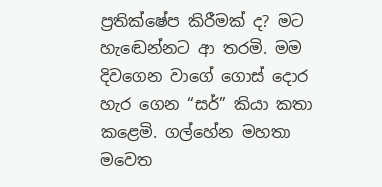ප්‍රතික්ෂේප කිරීමක් ද? මට හැඬෙන්නට ආ තරමි. මම දිවගෙන වාගේ ගොස් දොර හැර ගෙන “සර්” කියා කතා කළෙමි. ගල්හේන මහතා මවෙත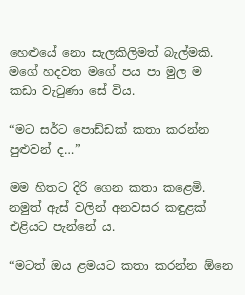හෙළුයේ නො සැලකිලිමත් බැල්මකි. මගේ හදවත මගේ පය පා මුල ම කඩා වැටුණා සේ විය.

“මට සර්ට පොඩ්ඩක් කතා කරන්න පුළුවන් ද…”

මම හිතට දිරි ගෙන කතා කළෙමි. නමුත් ඇස් වලින් අනවසර කඳුළක් එළියට පැන්නේ ය.

“මටත් ඔය ළමයට කතා කරන්න ඕනෙ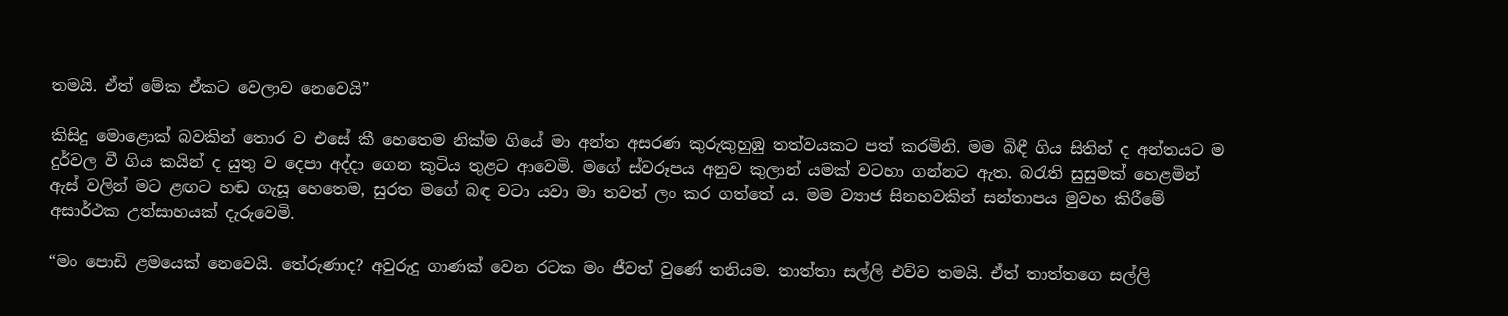තමයි. ඒත් මේක ඒකට වෙලාව නෙවෙයි”

කිසිදු මොළොක් බවකින් තොර ව එසේ කී හෙතෙම නික්ම ගියේ මා අන්ත අසරණ කුරුකුහුඹු තත්වයකට පත් කරමිනි. මම බිඳී ගිය සිතින් ද අන්තයට ම දුර්වල වී ගිය කයින් ද යුතු ව දෙපා අද්දා ගෙන කුටිය තුළට ආවෙමි. මගේ ස්වරූපය අනුව කුලාන් යමක් වටහා ගන්නට ඇත. බරැති සුසුමක් හෙළමින් ඇස් වලින් මට ළඟට හඬ ගැසූ හෙතෙම, සුරත මගේ බඳ වටා යවා මා තවත් ලං කර ගත්තේ ය. මම ව්‍යාජ සිනහවකින් සන්තාපය මුවහ කිරීමේ අසාර්ථක උත්සාහයක් දැරුවෙමි.

“මං පොඩි ළමයෙක් නෙවෙයි. තේරුණාද? අවුරුදු ගාණක් වෙන රටක මං ජීවත් වුණේ තනියම. තාත්තා සල්ලි එව්ව තමයි. ඒත් තාත්තගෙ සල්ලි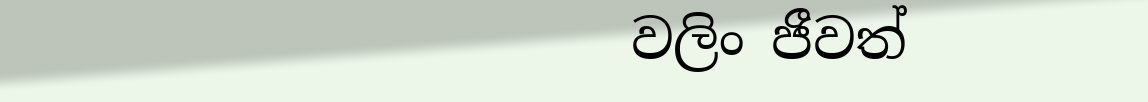වලිං ජීවත්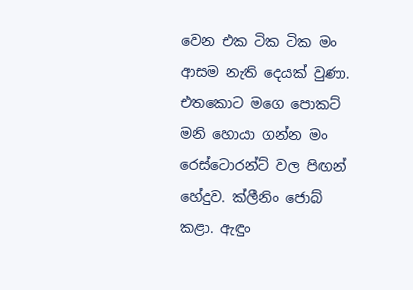වෙන එක ටික ටික මං ආසම නැති දෙයක් වුණා. එතකොට මගෙ පොකට් මනි හොයා ගන්න මං රෙස්ටොරන්ට් වල පිඟන් හේදුව. ක්ලීනිං ජොබ් කළා. ඇඳුං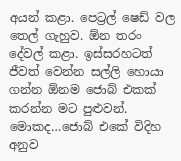අයන් කළා. පෙට්‍රල් ෂෙඩ් වල තෙල් ගැහුව. ඕන තරං දේවල් කළා. ඉස්සරහටත් ජීවත් වෙන්න සල්ලි හොයා ගන්න ඕනම ජොබ් එකක් කරන්න මට පුළුවන්. මොකද…ජොබ් එකේ විදිහ අනුව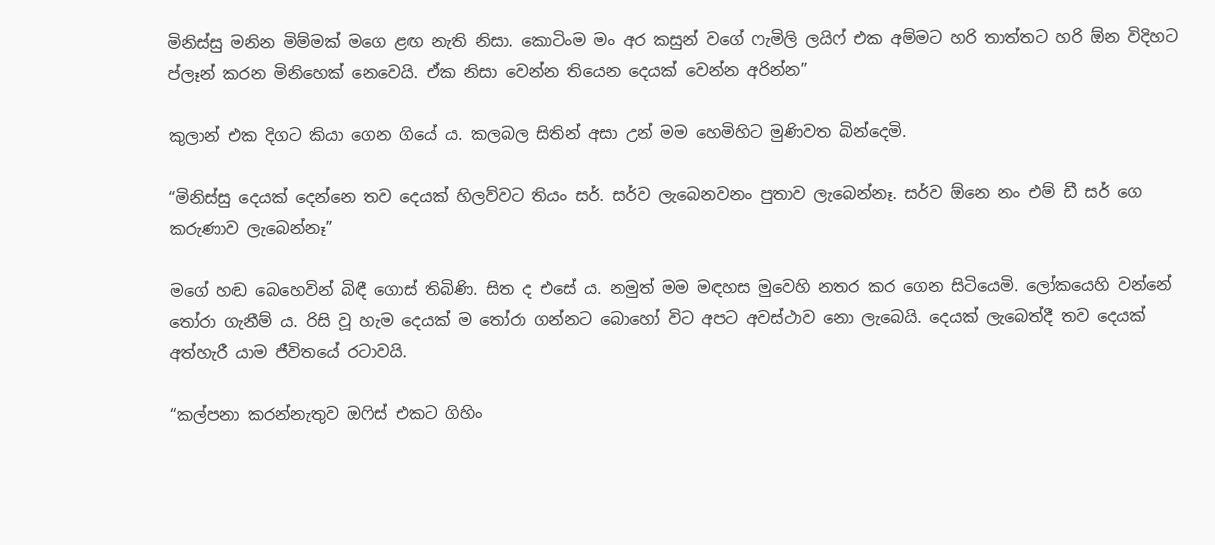මිනිස්සු මනින මිම්මක් මගෙ ළඟ නැති නිසා. කොටිංම මං අර කසුන් වගේ ෆැමිලි ලයිෆ් එක අම්මට හරි තාත්තට හරි ඕන විදිහට ප්ලෑන් කරන මිනිහෙක් නෙවෙයි. ඒක නිසා වෙන්න තියෙන දෙයක් වෙන්න අරින්න”

කුලාන් එක දිගට කියා ගෙන ගියේ ය. කලබල සිතින් අසා උන් මම හෙමිහිට මුණිවත බින්දෙමි.

“මිනිස්සු දෙයක් දෙන්නෙ තව දෙයක් හිලව්වට තියං සර්. සර්ව ලැබෙනවනං පුතාව ලැබෙන්නෑ. සර්ව ඕනෙ නං එම් ඩී සර් ගෙ කරුණාව ලැබෙන්නෑ”

මගේ හඬ බෙහෙවින් බිඳී ගොස් තිබිණි. සිත ද එසේ ය. නමුත් මම මඳහස මුවෙහි නතර කර ගෙන සිටියෙමි. ලෝකයෙහි වන්නේ තෝරා ගැනීම් ය. රිසි වූ හැම දෙයක් ම තෝරා ගන්නට බොහෝ විට අපට අවස්ථාව නො ලැබෙයි. දෙයක් ලැබෙත්දී තව දෙයක් අත්හැරී යාම ජීවිතයේ රටාවයි.

“කල්පනා කරන්නැතුව ඔෆිස් එකට ගිහිං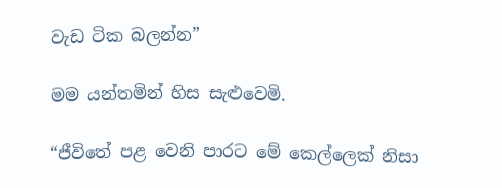වැඩ ටික බලන්න”

මම යන්තමින් හිස සැළුවෙමි.

“ජීවිතේ පළ වෙනි පාරට මේ කෙල්ලෙක් නිසා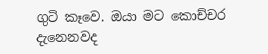ගුටි කෑවෙ. ඔයා මට කොච්චර දැනෙනවද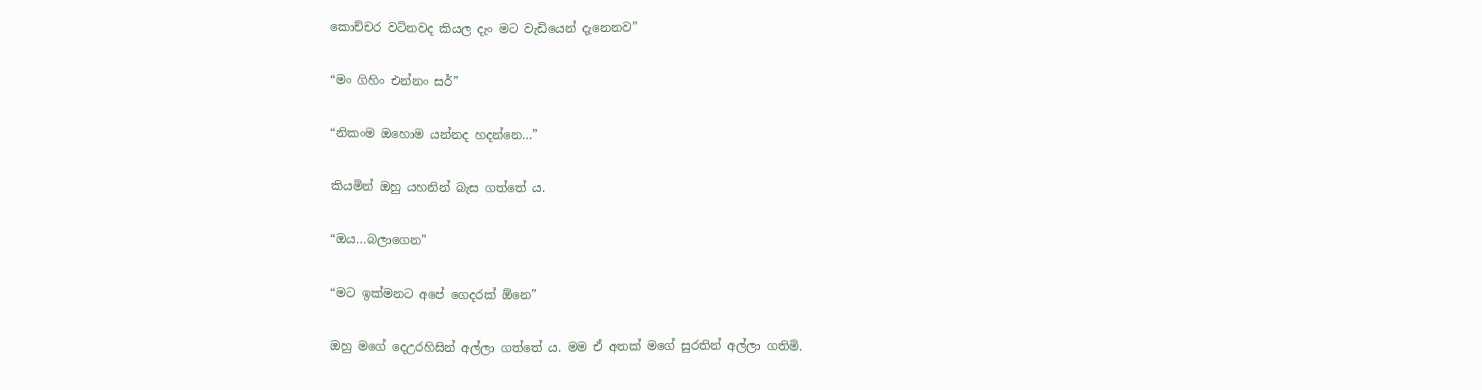කොච්චර වටිනවද කියල දැං මට වැඩියෙන් දැනෙනව”

“මං ගිහිං එන්නං සර්”

“නිකංම ඔහොම යන්නද හදන්නෙ…”

කියමින් ඔහු යහනින් බැස ගත්තේ ය.

“ඔය…බලාගෙන”

“මට ඉක්මනට අපේ ගෙදරක් ඕනෙ”

ඔහු මගේ දෙඋරහිසින් අල්ලා ගත්තේ ය. මම ඒ අතක් මගේ සුරතින් අල්ලා ගතිමි.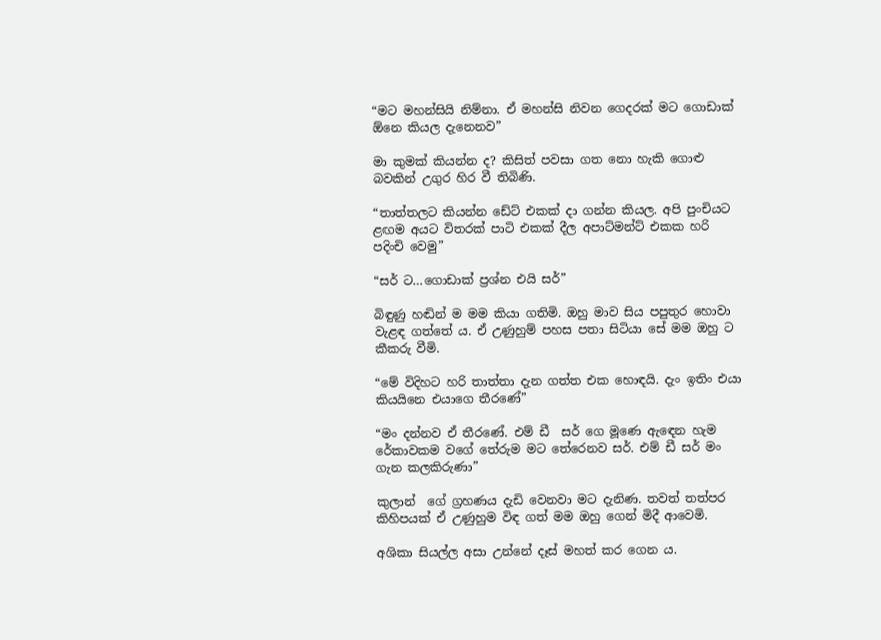“මට මහන්සියි නිම්නා. ඒ මහන්සි නිවන ගෙදරක් මට ගොඩාක් ඕනෙ කියල දැනෙනව”

මා කුමක් කියන්න ද? කිසිත් පවසා ගත නො හැකි ගොළු බවකින් උගුර හිර වී තිබිණි.

“තාත්තලට කියන්න ඩේට් එකක් දා ගන්න කියල. අපි පුංචියට ළඟම අයට විතරක් පාටි එකක් දීල අපාට්මන්ට් එකක හරි පදිංචි වෙමු”

“සර් ට…ගොඩාක් ප්‍රශ්න එයි සර්”

බිඳුණු හඬින් ම මම කියා ගතිමි. ඔහු මාව සිය පපුතුර හොවා වැළඳ ගත්තේ ය. ඒ උණුහුම් පහස පතා සිටියා සේ මම ඔහු ට කීකරු වීමි.

“මේ විදිහට හරි තාත්තා දැන ගත්ත එක හොඳයි. දැං ඉතිං එයා කියයිනෙ එයාගෙ තීරණේ”

“මං දන්නව ඒ තීරණේ. එම් ඩී  සර් ගෙ මූණෙ ඇඳෙන හැම රේකාවකම වගේ තේරුම මට තේරෙනව සර්. එම් ඩී සර් මං ගැන කලකිරුණා”

කුලාන්  ගේ ග්‍රහණය දැඩි වෙනවා මට දැනිණ. තවත් තත්පර කිහිපයක් ඒ උණුහුම විඳ ගත් මම ඔහු ගෙන් මිදී ආවෙමි.

අශිකා සියල්ල අසා උන්නේ දෑස් මහත් කර ගෙන ය.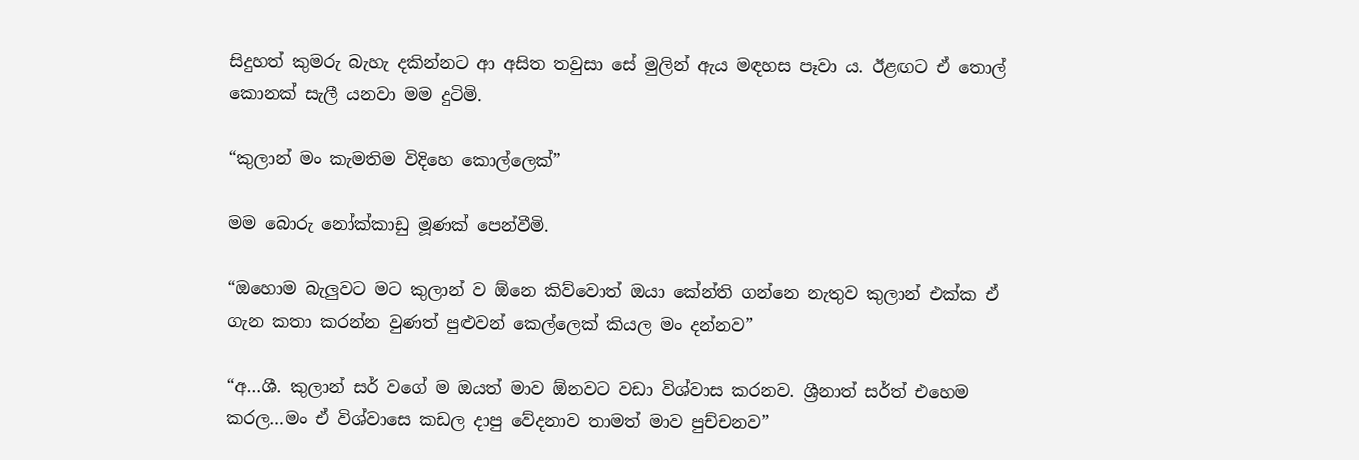සිදුහත් කුමරු බැහැ දකින්නට ආ අසිත තවුසා සේ මුලින් ඇය මඳහස පෑවා ය. ඊළඟට ඒ තොල් කොනක් සැලී යනවා මම දුටිමි.

“කුලාන් මං කැමතිම විදිහෙ කොල්ලෙක්”

මම බොරු නෝක්කාඩු මූණක් පෙන්වීමි.

“ඔහොම බැලුවට මට කුලාන් ව ඕනෙ කිව්වොත් ඔයා කේන්ති ගන්නෙ නැතුව කුලාන් එක්ක ඒ ගැන කතා කරන්න වුණත් පුළුවන් කෙල්ලෙක් කියල මං දන්නව”

“අ…ශී. කුලාන් සර් වගේ ම ඔයත් මාව ඕනවට වඩා විශ්වාස කරනව. ශ්‍රීනාත් සර්ත් එහෙම කරල…මං ඒ විශ්වාසෙ කඩල දාපු වේදනාව තාමත් මාව පුච්චනව”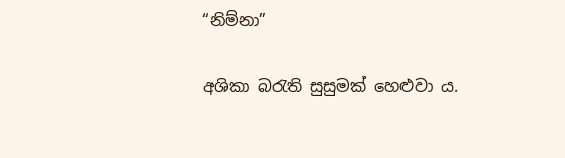“නිම්නා”

අශිකා බරැති සුසුමක් හෙළුවා ය.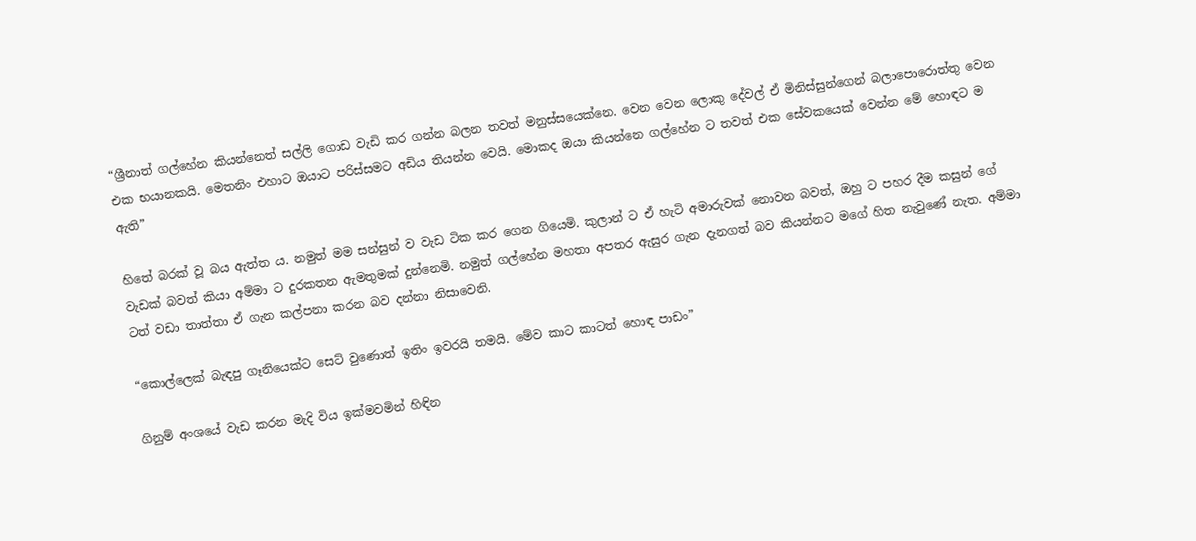“ශ්‍රීනාත් ගල්හේන කියන්නෙත් සල්ලි ගොඩ වැඩි කර ගන්න බලන තවත් මනුස්සයෙක්නෙ. වෙන වෙන ලොකු දේවල් ඒ මිනිස්සුන්ගෙන් බලාපොරොත්තු වෙන එක භයානකයි. මෙතනිං එහාට ඔයාට පරිස්සමට අඩිය තියන්න වෙයි. මොකද ඔයා කියන්නෙ ගල්හේන ට තවත් එක සේවකයෙක් වෙන්න මේ හොඳට ම ඇති”

හිතේ බරක් වූ බය ඇත්ත ය. නමුත් මම සන්සුන් ව වැඩ ටික කර ගෙන ගියෙමි. කුලාන් ට ඒ හැටි අමාරුවක් නොවන බවත්, ඔහු ට පහර දීම කසුන් ගේ වැඩක් බවත් කියා අම්මා ට දුරකතන ඇමතුමක් දුන්නෙමි. නමුත් ගල්හේන මහතා අපතර ඇසුර ගැන දැනගත් බව කියන්නට මගේ හිත නැවුණේ නැත. අම්මා ටත් වඩා තාත්තා ඒ ගැන කල්පනා කරන බව දන්නා නිසාවෙනි.

“කොල්ලෙක් බැඳපු ගෑනියෙක්ට සෙට් වුණොත් ඉතිං ඉවරයි තමයි. මේව කාට කාටත් හොඳ පාඩං”

ගිනුම් අංශයේ වැඩ කරන මැදි විය ඉක්මවමින් හිඳින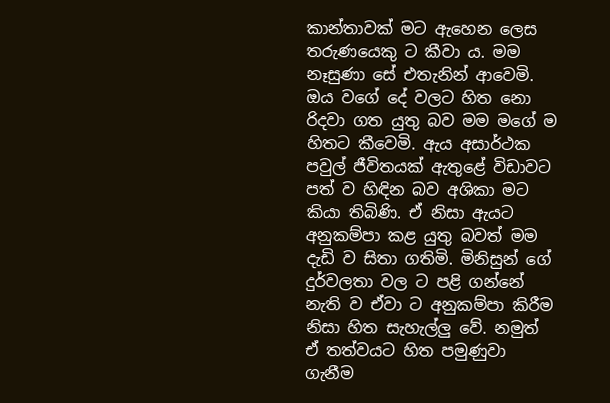කාන්තාවක් මට ඇහෙන ලෙස තරුණයෙකු ට කීවා ය. මම නෑසුණා සේ එතැනින් ආවෙමි. ඔය වගේ දේ වලට හිත නො රිදවා ගත යුතු බව මම මගේ ම හිතට කීවෙමි. ඇය අසාර්ථක පවුල් ජීවිතයක් ඇතුළේ විඩාවට පත් ව හිඳින බව අශිකා මට කියා තිබිණි. ඒ නිසා ඇයට අනුකම්පා කළ යුතු බවත් මම දැඩි ව සිතා ගතිමි. මිනිසුන් ගේ දුර්වලතා වල ට පළි ගන්නේ නැති ව ඒවා ට අනුකම්පා කිරීම නිසා හිත සැහැල්ලු වේ. නමුත් ඒ තත්වයට හිත පමුණුවා ගැනීම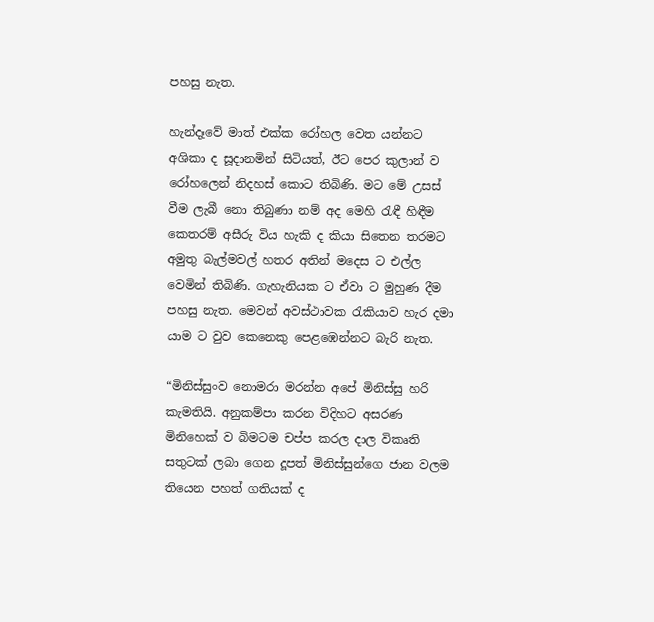පහසු නැත.

හැන්දෑවේ මාත් එක්ක රෝහල වෙත යන්නට අශිකා ද සූදානමින් සිටියත්, ඊට පෙර කුලාන් ව රෝහලෙන් නිදහස් කොට තිබිණි. මට මේ උසස් වීම ලැබී නො තිබුණා නම් අද මෙහි රැඳී හිඳීම කෙතරම් අසීරු විය හැකි ද කියා සිතෙන තරමට අමුතු බැල්මවල් හතර අතින් මදෙස ට එල්ල වෙමින් තිබිණි. ගැහැනියක ට ඒවා ට මුහුණ දීම පහසු නැත. මෙවන් අවස්ථාවක රැකියාව හැර දමා යාම ට වුව කෙනෙකු පෙළඹෙන්නට බැරි නැත.

“මිනිස්සුංව නොමරා මරන්න අපේ මිනිස්සු හරි කැමතියි. අනුකම්පා කරන විදිහට අසරණ මිනිහෙක් ව බිමටම චප්ප කරල දාල විකෘති සතුටක් ලබා ගෙන දූපත් මිනිස්සුන්ගෙ ජාන වලම තියෙන පහත් ගතියක් ද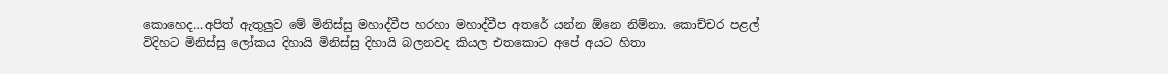කොහෙද…අපිත් ඇතුලුව මේ මිනිස්සු මහාද්වීප හරහා මහාද්වීප අතරේ යන්න ඕනෙ නිම්නා. කොච්චර පළල් විදිහට මිනිස්සු ලෝකය දිහායි මිනිස්සු දිහායි බලනවද කියල එතකොට අපේ අයට හිතා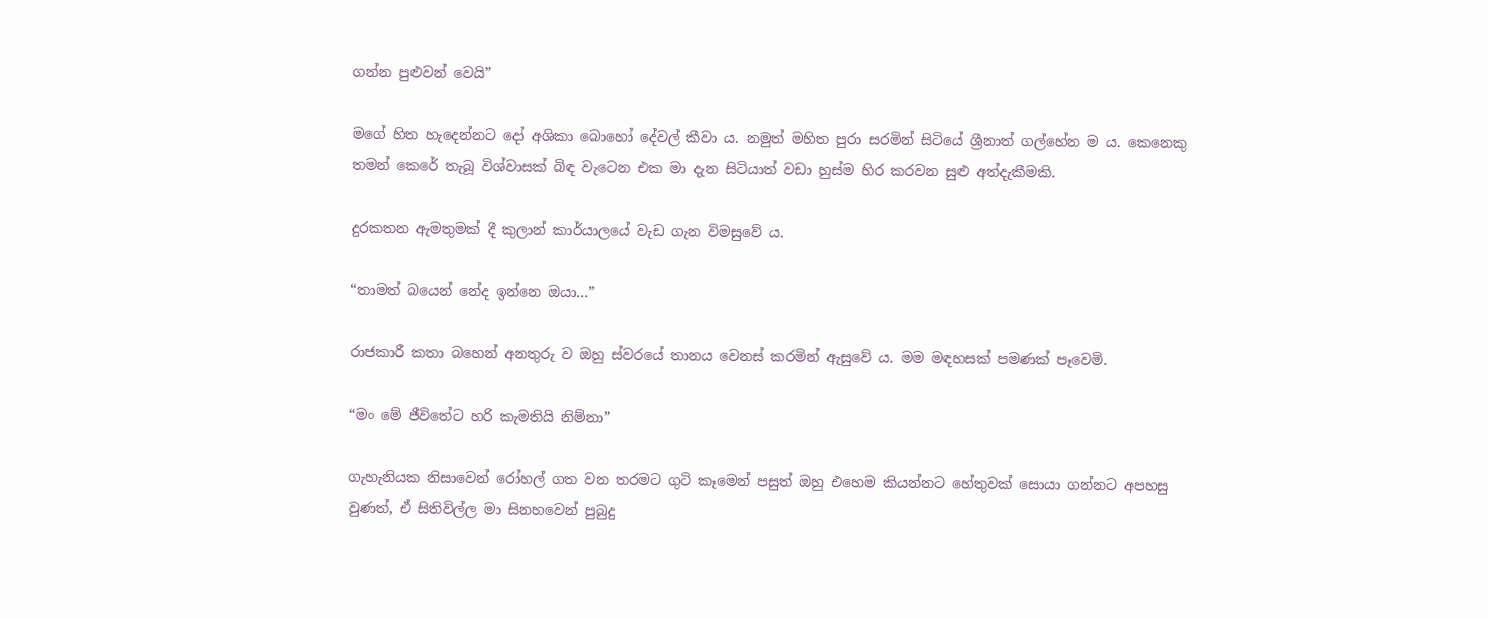ගන්න පුළුවන් වෙයි”

මගේ හිත හැදෙන්නට දෝ අශිකා බොහෝ දේවල් කීවා ය. නමුත් මහිත පුරා සරමින් සිටියේ ශ්‍රීනාත් ගල්හේන ම ය. කෙනෙකු තමන් කෙරේ තැබූ විශ්වාසක් බිඳ වැටෙන එක මා දැන සිටියාත් වඩා හුස්ම හිර කරවන සුළු අත්දැකීමකි.

දුරකතන ඇමතුමක් දී කුලාන් කාර්යාලයේ වැඩ ගැන විමසුවේ ය.

“තාමත් බයෙන් නේද ඉන්නෙ ඔයා…”

රාජකාරී කතා බහෙන් අනතුරු ව ඔහු ස්වරයේ තානය වෙනස් කරමින් ඇසුවේ ය. මම මඳහසක් පමණක් පෑවෙමි.

“මං මේ ජීවිතේට හරි කැමතියි නිම්නා”

ගැහැනියක නිසාවෙන් රෝහල් ගත වන තරමට ගුටි කෑමෙන් පසුත් ඔහු එහෙම කියන්නට හේතුවක් සොයා ගන්නට අපහසු වුණත්, ඒ සිතිවිල්ල මා සිනහවෙන් පුබුදු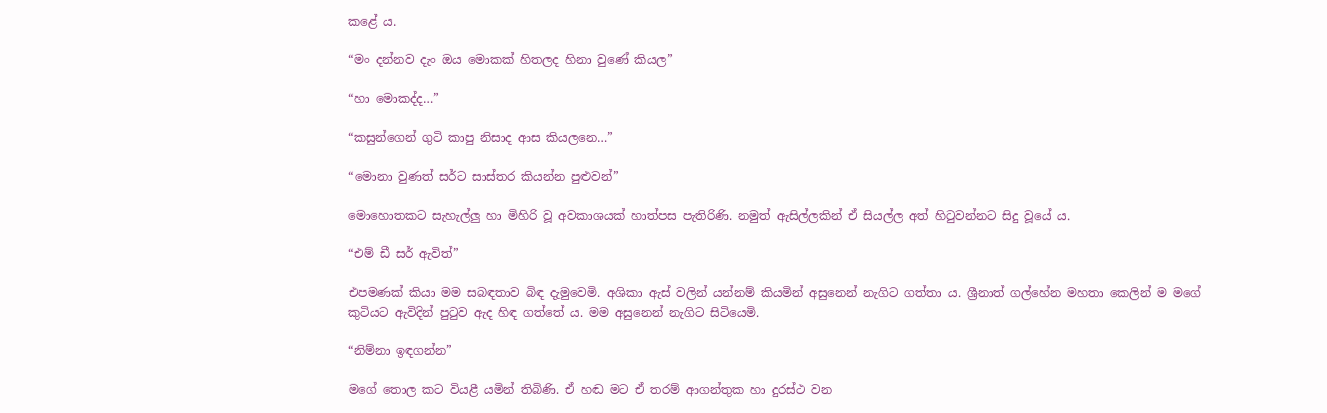කළේ ය.

“මං දන්නව දැං ඔය මොකක් හිතලද හිනා වුණේ කියල”

“හා මොකද්ද…”

“කසුන්ගෙන් ගුටි කාපු නිසාද ආස කියලනෙ…”

“මොනා වුණත් සර්ට සාස්තර කියන්න පුළුවන්”

මොහොතකට සැහැල්ලු හා මිහිරි වූ අවකාශයක් හාත්පස පැතිරිණි. නමුත් ඇසිල්ලකින් ඒ සියල්ල අත් හිටුවන්නට සිදු වූයේ ය.

“එම් ඩී සර් ඇවිත්”

එපමණක් කියා මම සබඳතාව බිඳ දැමුවෙමි. අශිකා ඇස් වලින් යන්නම් කියමින් අසුනෙන් නැගිට ගත්තා ය. ශ්‍රීනාත් ගල්හේන මහතා කෙලින් ම මගේ කුටියට ඇවිදින් පුටුව ඇද හිඳ ගත්තේ ය. මම අසුනෙන් නැගිට සිටියෙමි.

“නිම්නා ඉඳගන්න”

මගේ තොල කට වියළී යමින් තිබිණි. ඒ හඬ මට ඒ තරම් ආගන්තුක හා දුරස්ථ වන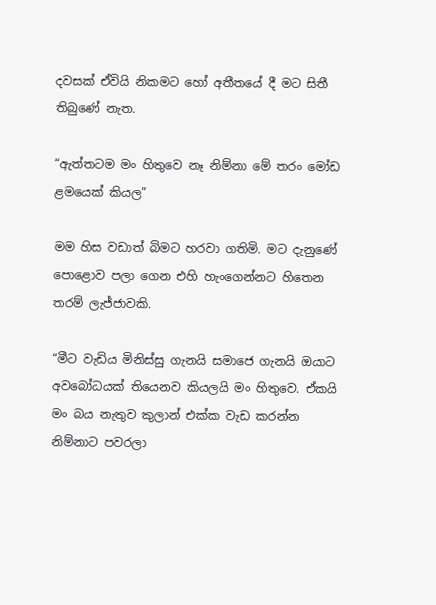දවසක් ඒවියි නිකමට හෝ අතීතයේ දී මට සිතී තිබුණේ නැත.

“ඇත්තටම මං හිතුවෙ නෑ නිම්නා මේ තරං මෝඩ ළමයෙක් කියල”

මම හිස වඩාත් බිමට හරවා ගතිමි. මට දැනුණේ පොළොව පලා ගෙන එහි හැංගෙන්නට හිතෙන තරම් ලැජ්ජාවකි.

“මීට වැඩිය මිනිස්සු ගැනයි සමාජෙ ගැනයි ඔයාට අවබෝධයක් තියෙනව කියලයි මං හිතුවෙ. ඒකයි මං බය නැතුව කුලාන් එක්ක වැඩ කරන්න නිම්නාට පවරලා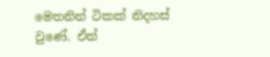මෙතනින් ටිකක් නිදහස් වුණේ. ඒත්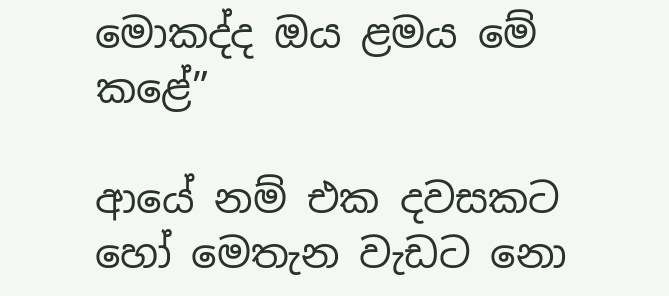මොකද්ද ඔය ළමය මේ කළේ”

ආයේ නම් එක දවසකට හෝ මෙතැන වැඩට නො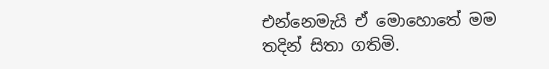එන්නෙමැයි ඒ මොහොතේ මම තදින් සිතා ගතිමි.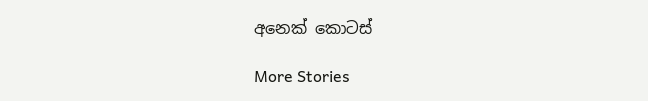අනෙක් කොටස්

More Stories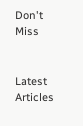Don't Miss


Latest Articles